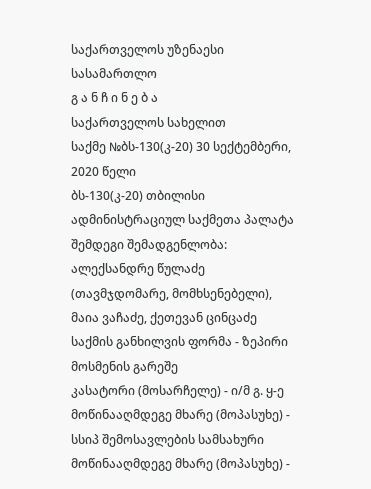საქართველოს უზენაესი სასამართლო
გ ა ნ ჩ ი ნ ე ბ ა
საქართველოს სახელით
საქმე №ბს-130(კ-20) 30 სექტემბერი, 2020 წელი
ბს-130(კ-20) თბილისი
ადმინისტრაციულ საქმეთა პალატა
შემდეგი შემადგენლობა:
ალექსანდრე წულაძე (თავმჯდომარე, მომხსენებელი),
მაია ვაჩაძე, ქეთევან ცინცაძე
საქმის განხილვის ფორმა - ზეპირი მოსმენის გარეშე
კასატორი (მოსარჩელე) - ი/მ გ. ყ-ე
მოწინააღმდეგე მხარე (მოპასუხე) - სსიპ შემოსავლების სამსახური
მოწინააღმდეგე მხარე (მოპასუხე) -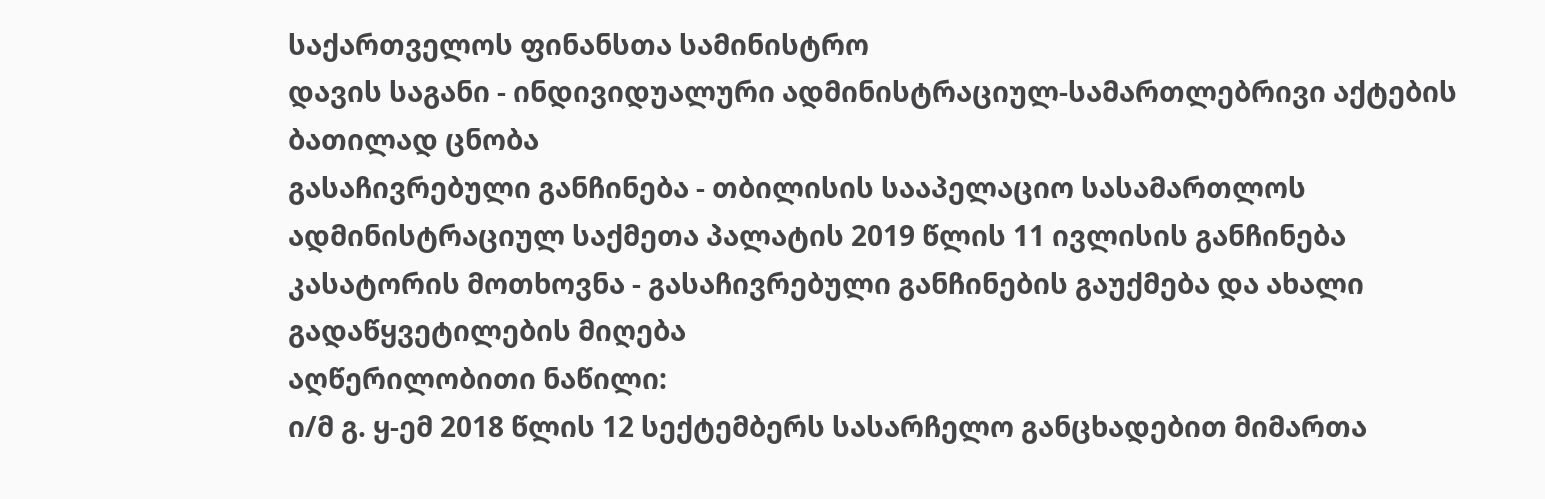საქართველოს ფინანსთა სამინისტრო
დავის საგანი - ინდივიდუალური ადმინისტრაციულ-სამართლებრივი აქტების ბათილად ცნობა
გასაჩივრებული განჩინება - თბილისის სააპელაციო სასამართლოს ადმინისტრაციულ საქმეთა პალატის 2019 წლის 11 ივლისის განჩინება
კასატორის მოთხოვნა - გასაჩივრებული განჩინების გაუქმება და ახალი გადაწყვეტილების მიღება
აღწერილობითი ნაწილი:
ი/მ გ. ყ-ემ 2018 წლის 12 სექტემბერს სასარჩელო განცხადებით მიმართა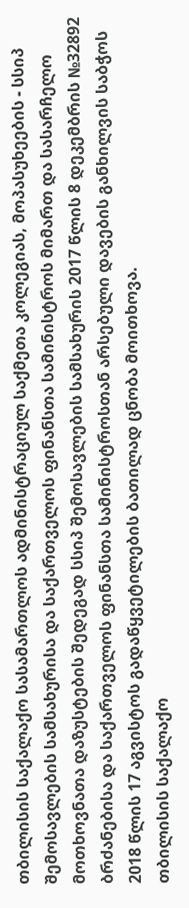თბილისის საქალაქო სასამართლოს ადმინისტრაციულ საქმეთა კოლეგიას, მოპასუხეების - სსიპ შემოსავლების სამსახურისა და საქართველოს ფინანსთა სამინისტროს მიმართ და სასარჩელო მოთხოვნათა დაზუსტების შედეგად სსიპ შემოსავლების სამსახურის 2017 წლის 8 დეკემბრის №32892 ბრძანებისა და საქართველოს ფინანსთა სამინისტროსთან არსებული დავების განხილვის საბჭოს 2018 წლის 17 აგვისტოს გადაწყვეტილების ბათილად ცნობა მოითხოვა.
თბილისის საქალაქო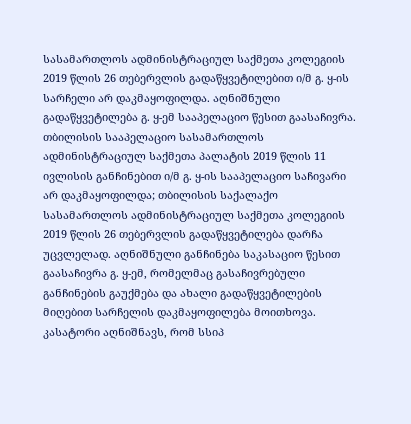სასამართლოს ადმინისტრაციულ საქმეთა კოლეგიის 2019 წლის 26 თებერვლის გადაწყვეტილებით ი/მ გ. ყ-ის სარჩელი არ დაკმაყოფილდა. აღნიშნული გადაწყვეტილება გ. ყ-ემ სააპელაციო წესით გაასაჩივრა.
თბილისის სააპელაციო სასამართლოს ადმინისტრაციულ საქმეთა პალატის 2019 წლის 11 ივლისის განჩინებით ი/მ გ. ყ-ის სააპელაციო საჩივარი არ დაკმაყოფილდა; თბილისის საქალაქო სასამართლოს ადმინისტრაციულ საქმეთა კოლეგიის 2019 წლის 26 თებერვლის გადაწყვეტილება დარჩა უცვლელად. აღნიშნული განჩინება საკასაციო წესით გაასაჩივრა გ. ყ-ემ, რომელმაც გასაჩივრებული განჩინების გაუქმება და ახალი გადაწყვეტილების მიღებით სარჩელის დაკმაყოფილება მოითხოვა.
კასატორი აღნიშნავს, რომ სსიპ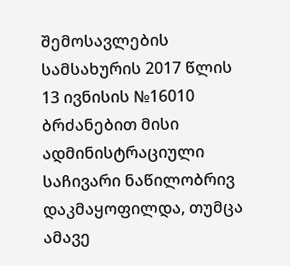შემოსავლების სამსახურის 2017 წლის 13 ივნისის №16010 ბრძანებით მისი ადმინისტრაციული საჩივარი ნაწილობრივ დაკმაყოფილდა, თუმცა ამავე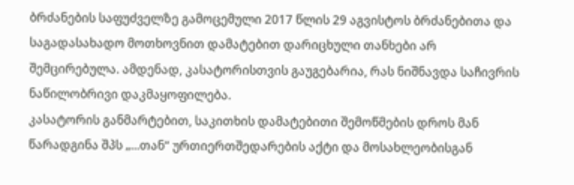ბრძანების საფუძველზე გამოცემული 2017 წლის 29 აგვისტოს ბრძანებითა და საგადასახადო მოთხოვნით დამატებით დარიცხული თანხები არ შემცირებულა. ამდენად, კასატორისთვის გაუგებარია, რას ნიშნავდა საჩივრის ნაწილობრივი დაკმაყოფილება.
კასატორის განმარტებით, საკითხის დამატებითი შემოწმების დროს მან წარადგინა შპს „...თან“ ურთიერთშედარების აქტი და მოსახლეობისგან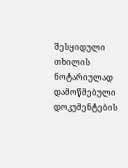შესყიდული თხილის ნოტარიულად დამოწმებული დოკუმენტების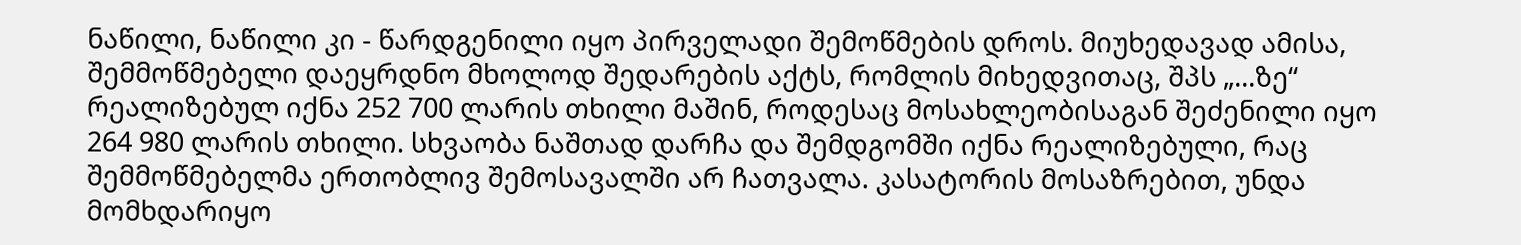ნაწილი, ნაწილი კი - წარდგენილი იყო პირველადი შემოწმების დროს. მიუხედავად ამისა, შემმოწმებელი დაეყრდნო მხოლოდ შედარების აქტს, რომლის მიხედვითაც, შპს „...ზე“ რეალიზებულ იქნა 252 700 ლარის თხილი მაშინ, როდესაც მოსახლეობისაგან შეძენილი იყო 264 980 ლარის თხილი. სხვაობა ნაშთად დარჩა და შემდგომში იქნა რეალიზებული, რაც შემმოწმებელმა ერთობლივ შემოსავალში არ ჩათვალა. კასატორის მოსაზრებით, უნდა მომხდარიყო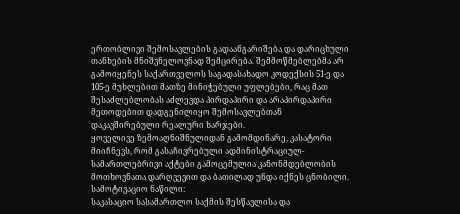ერთობლივი შემოსავლების გადაანგარიშება და დარიცხული თანხების მნიშვნელოვნად შემცირება. შემმოწმებლებმა არ გამოიყენეს საქართველოს საგადასახადო კოდექსის 51-ე და 105-ე მუხლებით მათზე მინიჭებული უფლებები, რაც მათ შესაძლებლობას აძლევდა პირდაპირი და არაპირდაპირი მეთოდებით დადგენილიყო შემოსავლებთან დაკავშირებული რეალური ხარჯები.
ყოველივე ზემოაღნიშნულიდან გამომდინარე, კასატორი მიიჩნევს, რომ გასაჩივრებული ადმინისტრაციულ-სამართლებრივი აქტები გამოცემულია კანონმდებლობის მოთხოვნათა დარღვევით და ბათილად უნდა იქნეს ცნობილი.
სამოტივაციო ნაწილი:
საკასაციო სასამართლო საქმის შესწავლისა და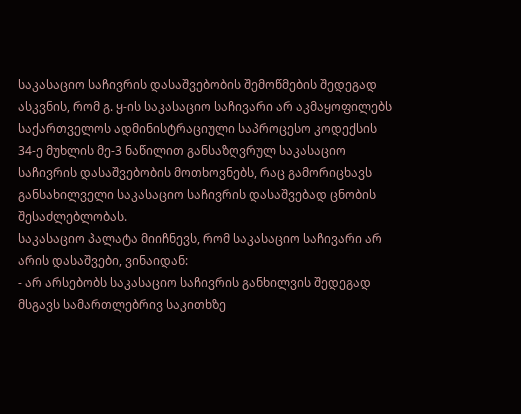საკასაციო საჩივრის დასაშვებობის შემოწმების შედეგად ასკვნის, რომ გ. ყ-ის საკასაციო საჩივარი არ აკმაყოფილებს საქართველოს ადმინისტრაციული საპროცესო კოდექსის 34-ე მუხლის მე-3 ნაწილით განსაზღვრულ საკასაციო საჩივრის დასაშვებობის მოთხოვნებს, რაც გამორიცხავს განსახილველი საკასაციო საჩივრის დასაშვებად ცნობის შესაძლებლობას.
საკასაციო პალატა მიიჩნევს, რომ საკასაციო საჩივარი არ არის დასაშვები, ვინაიდან:
- არ არსებობს საკასაციო საჩივრის განხილვის შედეგად მსგავს სამართლებრივ საკითხზე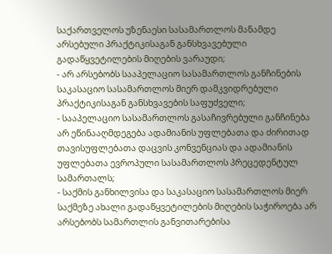საქართველოს უზენაესი სასამართლოს მანამდე არსებული პრაქტიკისაგან განსხვავებული გადაწყვეტილების მიღების ვარაუდი;
- არ არსებობს სააპელაციო სასამართლოს განჩინების საკასაციო სასამართლოს მიერ დამკვიდრებული პრაქტიკისაგან განსხვავების საფუძველი;
- სააპელაციო სასამართლოს გასაჩივრებული განჩინება არ ეწინააღმდეგება ადამიანის უფლებათა და ძირითად თავისუფლებათა დაცვის კონვენციას და ადამიანის უფლებათა ევროპული სასამართლოს პრეცედენტულ სამართალს;
- საქმის განხილვისა და საკასაციო სასამართლოს მიერ საქმეზე ახალი გადაწყვეტილების მიღების საჭიროება არ არსებობს სამართლის განვითარებისა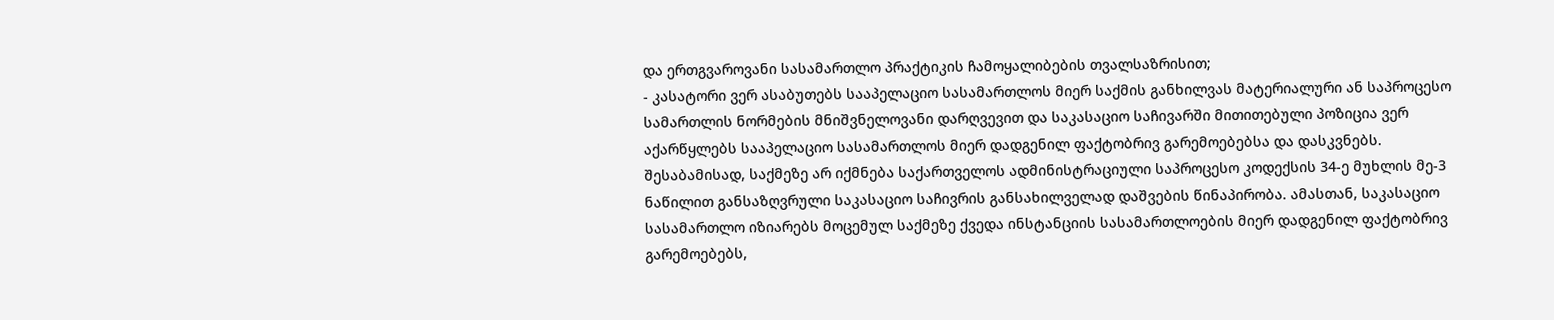და ერთგვაროვანი სასამართლო პრაქტიკის ჩამოყალიბების თვალსაზრისით;
- კასატორი ვერ ასაბუთებს სააპელაციო სასამართლოს მიერ საქმის განხილვას მატერიალური ან საპროცესო სამართლის ნორმების მნიშვნელოვანი დარღვევით და საკასაციო საჩივარში მითითებული პოზიცია ვერ აქარწყლებს სააპელაციო სასამართლოს მიერ დადგენილ ფაქტობრივ გარემოებებსა და დასკვნებს.
შესაბამისად, საქმეზე არ იქმნება საქართველოს ადმინისტრაციული საპროცესო კოდექსის 34-ე მუხლის მე-3 ნაწილით განსაზღვრული საკასაციო საჩივრის განსახილველად დაშვების წინაპირობა. ამასთან, საკასაციო სასამართლო იზიარებს მოცემულ საქმეზე ქვედა ინსტანციის სასამართლოების მიერ დადგენილ ფაქტობრივ გარემოებებს,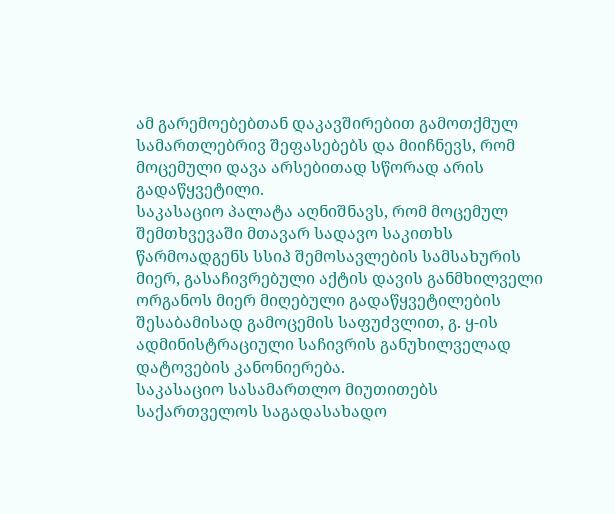ამ გარემოებებთან დაკავშირებით გამოთქმულ სამართლებრივ შეფასებებს და მიიჩნევს, რომ მოცემული დავა არსებითად სწორად არის გადაწყვეტილი.
საკასაციო პალატა აღნიშნავს, რომ მოცემულ შემთხვევაში მთავარ სადავო საკითხს წარმოადგენს სსიპ შემოსავლების სამსახურის მიერ, გასაჩივრებული აქტის დავის განმხილველი ორგანოს მიერ მიღებული გადაწყვეტილების შესაბამისად გამოცემის საფუძვლით, გ. ყ-ის ადმინისტრაციული საჩივრის განუხილველად დატოვების კანონიერება.
საკასაციო სასამართლო მიუთითებს საქართველოს საგადასახადო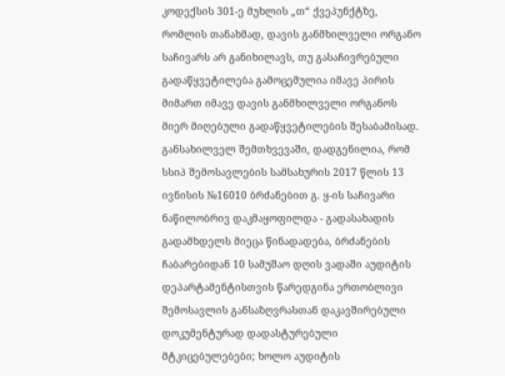კოდექსის 301-ე მუხლის „თ“ ქვეპუნქტზე, რომლის თანახმად, დავის განმხილველი ორგანო საჩივარს არ განიხილავს, თუ გასაჩივრებული გადაწყვეტილება გამოცემულია იმავე პირის მიმართ იმავე დავის განმხილველი ორგანოს მიერ მიღებული გადაწყვეტილების შესაბამისად.
განსახილველ შემთხვევაში, დადგენილია, რომ სსიპ შემოსავლების სამსახურის 2017 წლის 13 ივნისის №16010 ბრძანებით გ. ყ-ის საჩივარი ნაწილობრივ დაკმაყოფილდა - გადასახადის გადამხდელს მიეცა წინადადება, ბრძანების ჩაბარებიდან 10 სამუშაო დღის ვადაში აუდიტის დეპარტამენტისთვის წარედგინა ერთობლივი შემოსავლის განსაზღვრასთან დაკავშირებული დოკუმენტურად დადასტურებული მტკიცებულებები; ხოლო აუდიტის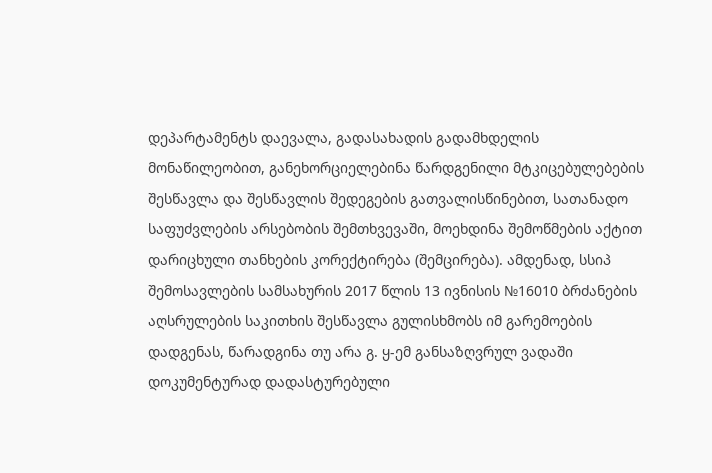დეპარტამენტს დაევალა, გადასახადის გადამხდელის მონაწილეობით, განეხორციელებინა წარდგენილი მტკიცებულებების შესწავლა და შესწავლის შედეგების გათვალისწინებით, სათანადო საფუძვლების არსებობის შემთხვევაში, მოეხდინა შემოწმების აქტით დარიცხული თანხების კორექტირება (შემცირება). ამდენად, სსიპ შემოსავლების სამსახურის 2017 წლის 13 ივნისის №16010 ბრძანების აღსრულების საკითხის შესწავლა გულისხმობს იმ გარემოების დადგენას, წარადგინა თუ არა გ. ყ-ემ განსაზღვრულ ვადაში დოკუმენტურად დადასტურებული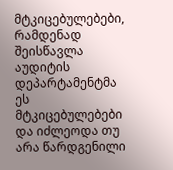მტკიცებულებები, რამდენად შეისწავლა აუდიტის დეპარტამენტმა ეს მტკიცებულებები და იძლეოდა თუ არა წარდგენილი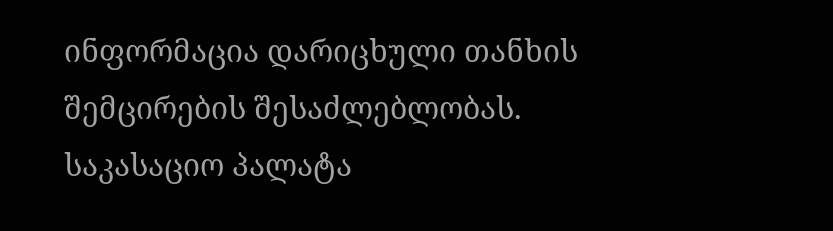ინფორმაცია დარიცხული თანხის შემცირების შესაძლებლობას.
საკასაციო პალატა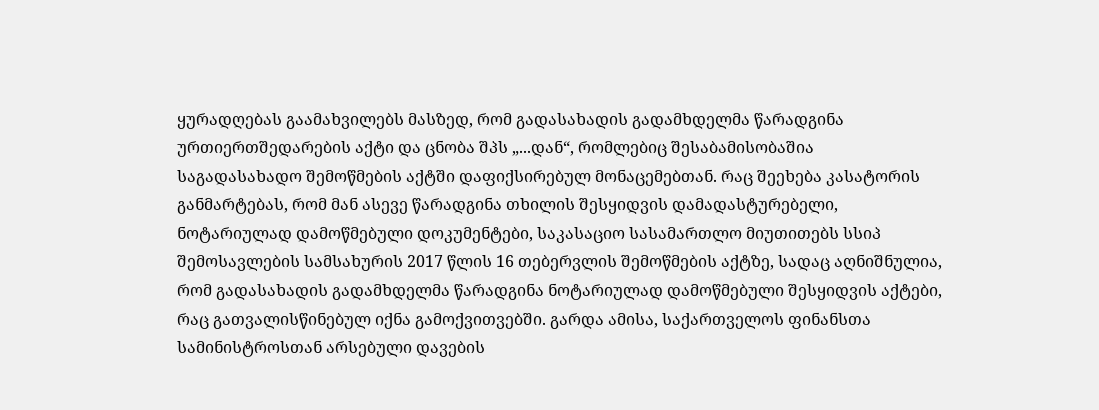ყურადღებას გაამახვილებს მასზედ, რომ გადასახადის გადამხდელმა წარადგინა ურთიერთშედარების აქტი და ცნობა შპს „...დან“, რომლებიც შესაბამისობაშია საგადასახადო შემოწმების აქტში დაფიქსირებულ მონაცემებთან. რაც შეეხება კასატორის განმარტებას, რომ მან ასევე წარადგინა თხილის შესყიდვის დამადასტურებელი, ნოტარიულად დამოწმებული დოკუმენტები, საკასაციო სასამართლო მიუთითებს სსიპ შემოსავლების სამსახურის 2017 წლის 16 თებერვლის შემოწმების აქტზე, სადაც აღნიშნულია, რომ გადასახადის გადამხდელმა წარადგინა ნოტარიულად დამოწმებული შესყიდვის აქტები, რაც გათვალისწინებულ იქნა გამოქვითვებში. გარდა ამისა, საქართველოს ფინანსთა სამინისტროსთან არსებული დავების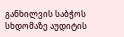განხილვის საბჭოს სხდომაზე აუდიტის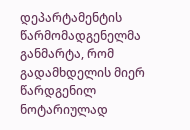დეპარტამენტის წარმომადგენელმა განმარტა, რომ გადამხდელის მიერ წარდგენილ ნოტარიულად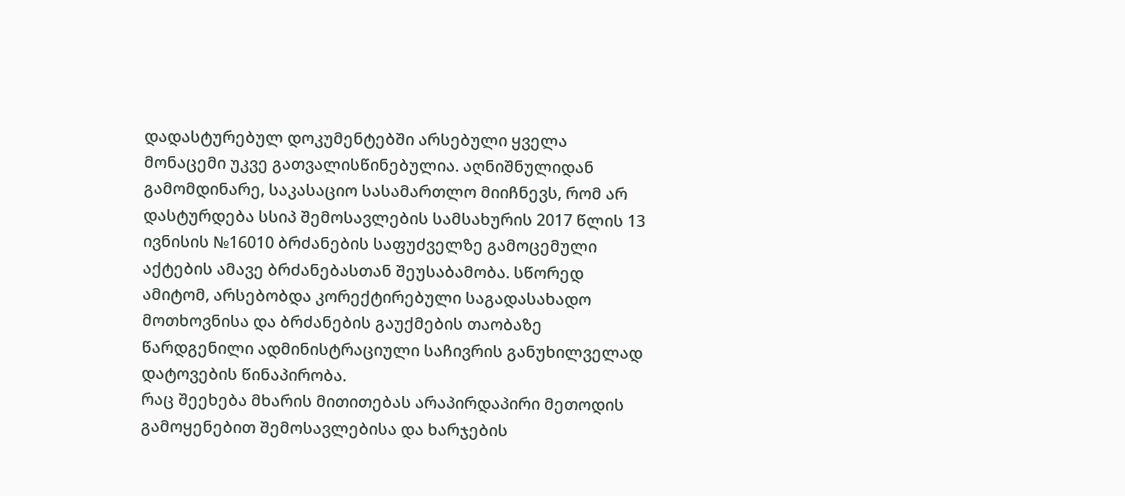დადასტურებულ დოკუმენტებში არსებული ყველა მონაცემი უკვე გათვალისწინებულია. აღნიშნულიდან გამომდინარე, საკასაციო სასამართლო მიიჩნევს, რომ არ დასტურდება სსიპ შემოსავლების სამსახურის 2017 წლის 13 ივნისის №16010 ბრძანების საფუძველზე გამოცემული აქტების ამავე ბრძანებასთან შეუსაბამობა. სწორედ ამიტომ, არსებობდა კორექტირებული საგადასახადო მოთხოვნისა და ბრძანების გაუქმების თაობაზე წარდგენილი ადმინისტრაციული საჩივრის განუხილველად დატოვების წინაპირობა.
რაც შეეხება მხარის მითითებას არაპირდაპირი მეთოდის გამოყენებით შემოსავლებისა და ხარჯების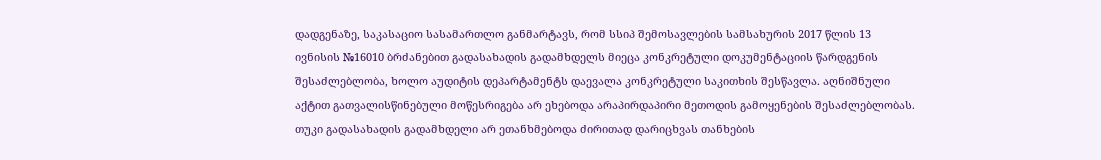დადგენაზე, საკასაციო სასამართლო განმარტავს, რომ სსიპ შემოსავლების სამსახურის 2017 წლის 13 ივნისის №16010 ბრძანებით გადასახადის გადამხდელს მიეცა კონკრეტული დოკუმენტაციის წარდგენის შესაძლებლობა, ხოლო აუდიტის დეპარტამენტს დაევალა კონკრეტული საკითხის შესწავლა. აღნიშნული აქტით გათვალისწინებული მოწესრიგება არ ეხებოდა არაპირდაპირი მეთოდის გამოყენების შესაძლებლობას. თუკი გადასახადის გადამხდელი არ ეთანხმებოდა ძირითად დარიცხვას თანხების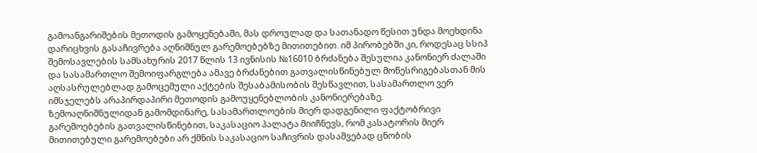გამოანგარიშების მეთოდის გამოყენებაში, მას დროულად და სათანადო წესით უნდა მოეხდინა დარიცხვის გასაჩივრება აღნიშნულ გარემოებებზე მითითებით. იმ პირობებში კი, როდესაც სსიპ შემოსავლების სამსახურის 2017 წლის 13 ივნისის №16010 ბრძანება შესულია კანონიერ ძალაში და სასამართლო შემოიფარგლება ამავე ბრძანებით გათვალისწინებულ მოწესრიგებასთან მის აღსასრულებლად გამოცემული აქტების შესაბამისობის შესწავლით, სასამართლო ვერ იმსჯელებს არაპირდაპირი მეთოდის გამოუყენებლობის კანონიერებაზე.
ზემოაღნიშნულიდან გამომდინარე, სასამართლოების მიერ დადგენილი ფაქტობრივი გარემოებების გათვალისწინებით, საკასაციო პალატა მიიჩნევს, რომ კასატორის მიერ მითითებული გარემოებები არ ქმნის საკასაციო საჩივრის დასაშვებად ცნობის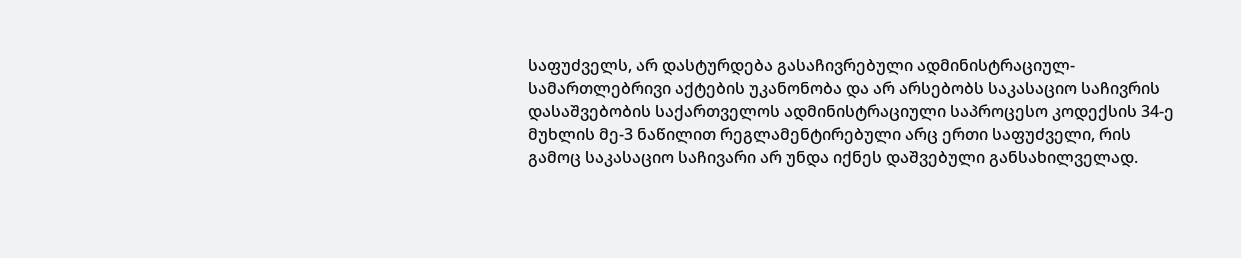საფუძველს, არ დასტურდება გასაჩივრებული ადმინისტრაციულ-სამართლებრივი აქტების უკანონობა და არ არსებობს საკასაციო საჩივრის დასაშვებობის საქართველოს ადმინისტრაციული საპროცესო კოდექსის 34-ე მუხლის მე-3 ნაწილით რეგლამენტირებული არც ერთი საფუძველი, რის გამოც საკასაციო საჩივარი არ უნდა იქნეს დაშვებული განსახილველად.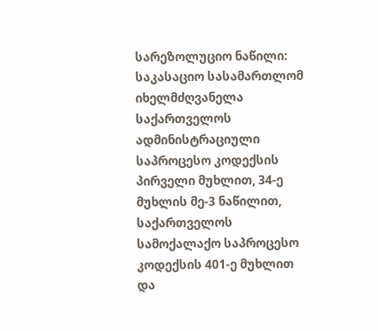სარეზოლუციო ნაწილი:
საკასაციო სასამართლომ იხელმძღვანელა საქართველოს ადმინისტრაციული საპროცესო კოდექსის პირველი მუხლით, 34-ე მუხლის მე-3 ნაწილით, საქართველოს სამოქალაქო საპროცესო კოდექსის 401-ე მუხლით და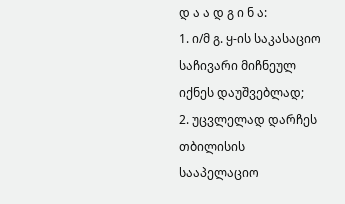დ ა ა დ გ ი ნ ა:
1. ი/მ გ. ყ-ის საკასაციო საჩივარი მიჩნეულ იქნეს დაუშვებლად;
2. უცვლელად დარჩეს თბილისის სააპელაციო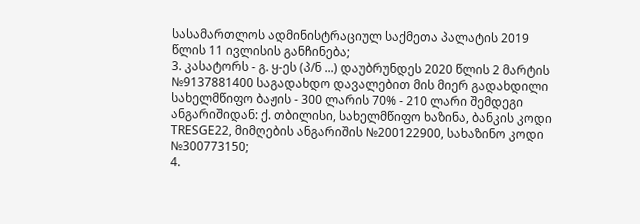სასამართლოს ადმინისტრაციულ საქმეთა პალატის 2019 წლის 11 ივლისის განჩინება;
3. კასატორს - გ. ყ-ეს (პ/ნ ...) დაუბრუნდეს 2020 წლის 2 მარტის №9137881400 საგადახდო დავალებით მის მიერ გადახდილი სახელმწიფო ბაჟის - 300 ლარის 70% - 210 ლარი შემდეგი ანგარიშიდან: ქ. თბილისი, სახელმწიფო ხაზინა, ბანკის კოდი TRESGE22, მიმღების ანგარიშის №200122900, სახაზინო კოდი №300773150;
4.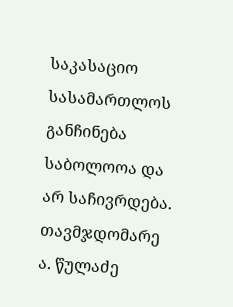საკასაციო სასამართლოს განჩინება საბოლოოა და არ საჩივრდება.
თავმჯდომარე ა. წულაძე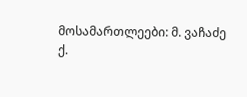მოსამართლეები: მ. ვაჩაძე
ქ.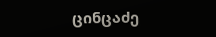ცინცაძე